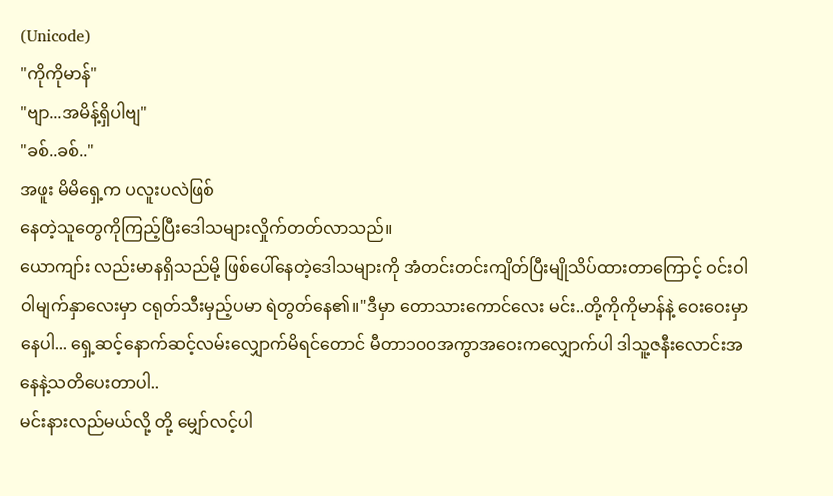(Unicode)
"ကိုကိုမာန်"
"ဗျာ...အမိန့်ရှိပါဗျ"
"ခစ်..ခစ်.."
အဖူး မိမိရှေ့က ပလူးပလဲဖြစ်
နေတဲ့သူတွေကိုကြည့်ပြီးဒေါသများလှိုက်တတ်လာသည်။
ယောကျာ်း လည်းမာနရှိသည်မို့ ဖြစ်ပေါ်နေတဲ့ဒေါသများကို အံတင်းတင်းကျိတ်ပြီးမျိုသိပ်ထားတာကြောင့် ဝင်းဝါဝါမျက်နှာလေးမှာ ငရုတ်သီးမှည့်ပမာ ရဲတွတ်နေ၏။"ဒီမှာ တောသားကောင်လေး မင်း..တို့ကိုကိုမာန်နဲ့ ဝေးဝေးမှာနေပါ... ရှေ့ဆင့်နောက်ဆင့်လမ်းလျှောက်မိရင်တောင် မီတာ၁၀၀အကွာအဝေးကလျှောက်ပါ ဒါသူ့ဇနီးလောင်းအနေနဲ့သတိပေးတာပါ..
မင်းနားလည်မယ်လို့ တို့ မျှော်လင့်ပါ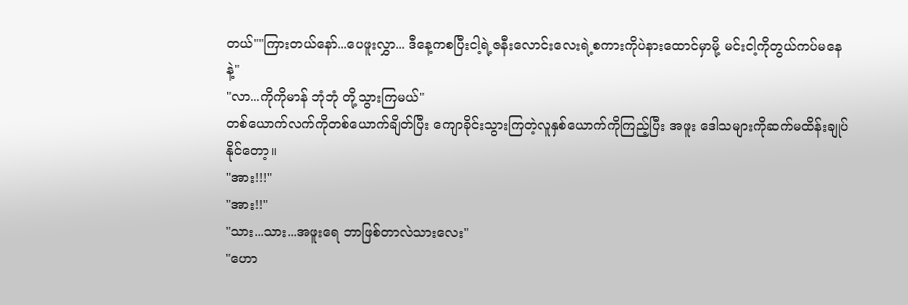တယ်""ကြားတယ်နော်...ပေဖူးလွှာ... ဒီနေ့ကစပြီးငါ့ရဲ့ဇနီးလောင်းလေးရဲ့စကားကိုပဲနားထောင်မှာမို့ မင်းငါ့ကိုတွယ်ကပ်မနေနဲ့"
"လာ...ကိုကိုမာန် ဘုံဘုံ တို့သွားကြမယ်"
တစ်ယောက်လက်ကိုတစ်ယောက်ချိတ်ပြီး ကျောခိုင်းသွားကြတဲ့လူနှစ်ယောက်ကိုကြည့်ပြီး အဖူး ဒေါသများကိုဆက်မထိန်းချုပ်နိုင်တော့။
"အား!!!"
"အား!!"
"သား...သား...အဖူးရေ ဘာဖြစ်တာလဲသားလေး"
"ဟော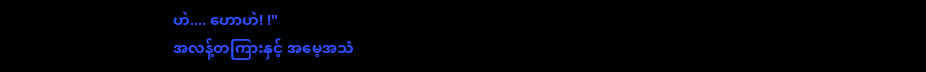ဟဲ.... ဟောဟဲ! !"
အလန့်တကြားနှင့် အမေ့အသံ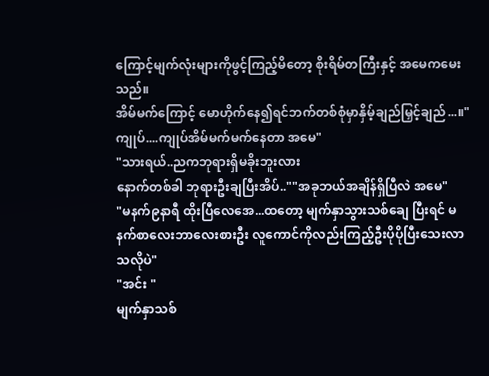ကြောင့်မျက်လုံးများကိုဖွင့်ကြည့်မိတော့ စိုးရိမ်တကြီးနှင့် အမေကမေးသည်။
အိမ်မက်ကြောင့် မောဟိုက်နေ၍ရင်ဘက်တစ်စုံမှာနှိမ့်ချည်မြှင့်ချည်...။"ကျုပ်....ကျုပ်အိမ်မက်မက်နေတာ အမေ"
"သားရယ်..ညကဘုရားရှိမခိုးဘူးလား
နောက်တစ်ခါ ဘုရားဦးချပြီးအိပ်..""အခုဘယ်အချိန်ရှိပြီလဲ အမေ"
"မနက်၉နာရီ ထိုးပြီလေအေ...ထတော့ မျက်နှာသွားသစ်ချေ ပြီးရင် မနက်စာလေးဘာလေးစားဦး လူကောင်ကိုလည်းကြည့်ဦးပိုပိုပြီးသေးလာသလိုပဲ"
"အင်း "
မျက်နှာသစ်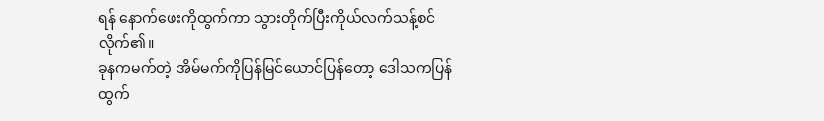ရန် နောက်ဖေးကိုထွက်ကာ သွားတိုက်ပြီးကိုယ်လက်သန့်စင်လိုက်၏။
ခုနကမက်တဲ့ အိမ်မက်ကိုပြန်မြင်ယောင်ပြန်တော့ ဒေါသကပြန်ထွက်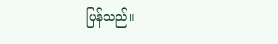ပြန်သည်။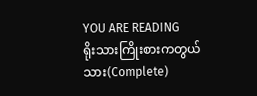YOU ARE READING
ရိုးသားကြိုးစားကတွယ်သား(Complete)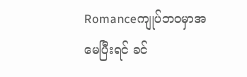Romanceကျုပ်ဘဝမှာအမေပြီးရင် ခင်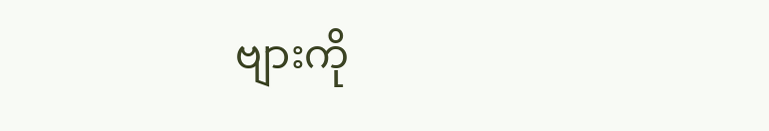ဗျားကို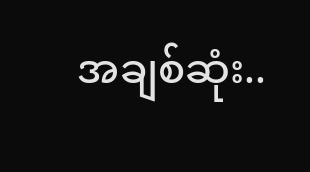အချစ်ဆုံး..